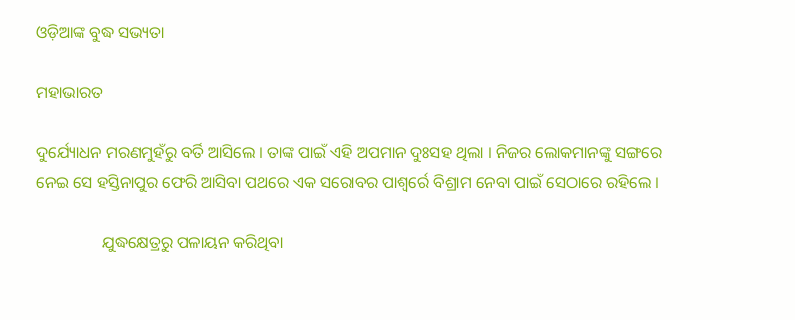ଓଡ଼ିଆଙ୍କ ବୁଦ୍ଧ ସଭ୍ୟତା

ମହାଭାରତ

ଦୁର୍ଯ୍ୟୋଧନ ମରଣମୁହଁରୁ ବର୍ତି ଆସିଲେ । ତାଙ୍କ ପାଇଁ ଏହି ଅପମାନ ଦୁଃସହ ଥିଲା । ନିଜର ଲୋକମାନଙ୍କୁ ସଙ୍ଗରେ ନେଇ ସେ ହସ୍ତିନାପୁର ଫେରି ଆସିବା ପଥରେ ଏକ ସରୋବର ପାଶ୍ୱର୍ରେ ବିଶ୍ରାମ ନେବା ପାଇଁ ସେଠାରେ ରହିଲେ ।

                ଯୁଦ୍ଧକ୍ଷେତ୍ରରୁ ପଳାୟନ କରିଥିବା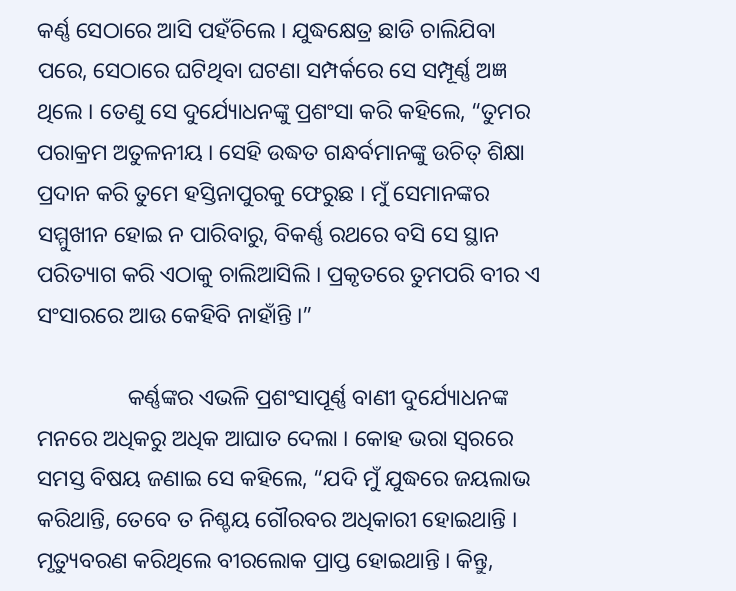କର୍ଣ୍ଣ ସେଠାରେ ଆସି ପହଁଚିଲେ । ଯୁଦ୍ଧକ୍ଷେତ୍ର ଛାଡି ଚାଲିଯିବା ପରେ, ସେଠାରେ ଘଟିଥିବା ଘଟଣା ସମ୍ପର୍କରେ ସେ ସମ୍ପୂର୍ଣ୍ଣ ଅଜ୍ଞ ଥିଲେ । ତେଣୁ ସେ ଦୁର୍ଯ୍ୟୋଧନଙ୍କୁ ପ୍ରଶଂସା କରି କହିଲେ, “ତୁମର ପରାକ୍ରମ ଅତୁଳନୀୟ । ସେହି ଉଦ୍ଧତ ଗନ୍ଧର୍ବମାନଙ୍କୁ ଉଚିତ୍ ଶିକ୍ଷା ପ୍ରଦାନ କରି ତୁମେ ହସ୍ତିନାପୁରକୁ ଫେରୁଛ । ମୁଁ ସେମାନଙ୍କର ସମ୍ମୁଖୀନ ହୋଇ ନ ପାରିବାରୁ, ବିକର୍ଣ୍ଣ ରଥରେ ବସି ସେ ସ୍ଥାନ ପରିତ୍ୟାଗ କରି ଏଠାକୁ ଚାଲିଆସିଲି । ପ୍ରକୃତରେ ତୁମପରି ବୀର ଏ ସଂସାରରେ ଆଉ କେହିବି ନାହାଁନ୍ତି ।”

                କର୍ଣ୍ଣଙ୍କର ଏଭଳି ପ୍ରଶଂସାପୂର୍ଣ୍ଣ ବାଣୀ ଦୁର୍ଯ୍ୟୋଧନଙ୍କ ମନରେ ଅଧିକରୁ ଅଧିକ ଆଘାତ ଦେଲା । କୋହ ଭରା ସ୍ୱରରେ ସମସ୍ତ ବିଷୟ ଜଣାଇ ସେ କହିଲେ, “ଯଦି ମୁଁ ଯୁଦ୍ଧରେ ଜୟଲାଭ କରିଥାନ୍ତି, ତେବେ ତ ନିଶ୍ଚୟ ଗୌରବର ଅଧିକାରୀ ହୋଇଥାନ୍ତି । ମୃତ୍ୟୁବରଣ କରିଥିଲେ ବୀରଲୋକ ପ୍ରାପ୍ତ ହୋଇଥାନ୍ତି । କିନ୍ତୁ,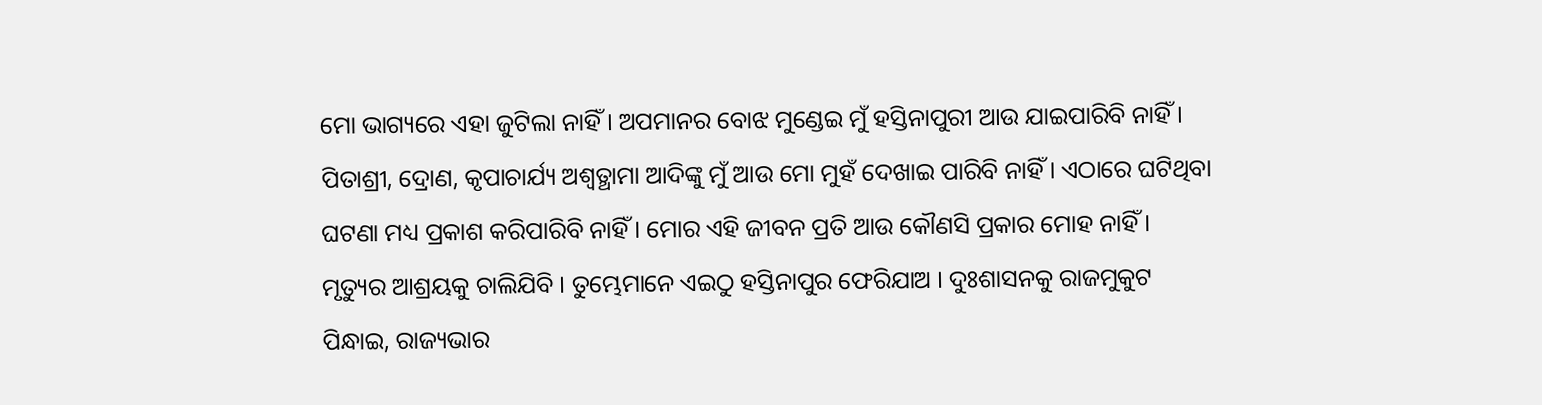ମୋ ଭାଗ୍ୟରେ ଏହା ଜୁଟିଲା ନାହିଁ । ଅପମାନର ବୋଝ ମୁଣ୍ଡେଇ ମୁଁ ହସ୍ତିନାପୁରୀ ଆଉ ଯାଇପାରିବି ନାହିଁ । ପିତାଶ୍ରୀ, ଦ୍ରୋଣ, କୃପାଚାର୍ଯ୍ୟ ଅଶ୍ୱତ୍ଥାମା ଆଦିଙ୍କୁ ମୁଁ ଆଉ ମୋ ମୁହଁ ଦେଖାଇ ପାରିବି ନାହିଁ । ଏଠାରେ ଘଟିଥିବା ଘଟଣା ମଧ୍ୟ ପ୍ରକାଶ କରିପାରିବି ନାହିଁ । ମୋର ଏହି ଜୀବନ ପ୍ରତି ଆଉ କୌଣସି ପ୍ରକାର ମୋହ ନାହିଁ । ମୃତ୍ୟୁର ଆଶ୍ରୟକୁ ଚାଲିଯିବି । ତୁମ୍ଭେମାନେ ଏଇଠୁ ହସ୍ତିନାପୁର ଫେରିଯାଅ । ଦୁଃଶାସନକୁ ରାଜମୁକୁଟ ପିନ୍ଧାଇ, ରାଜ୍ୟଭାର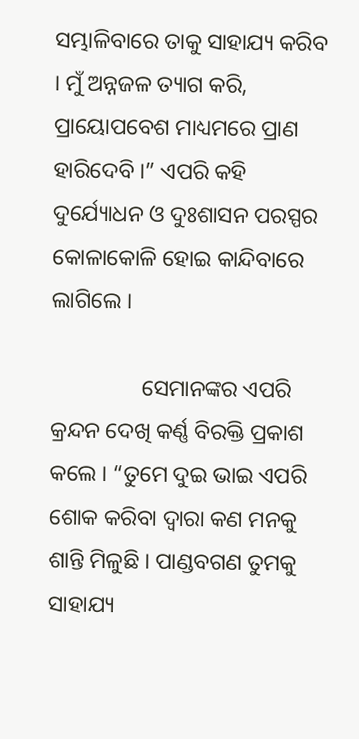ସମ୍ଭାଳିବାରେ ତାକୁ ସାହାଯ୍ୟ କରିବ । ମୁଁ ଅନ୍ନଜଳ ତ୍ୟାଗ କରି, ପ୍ରାୟୋପବେଶ ମାଧ୍ୟମରେ ପ୍ରାଣ ହାରିଦେବି ।” ଏପରି କହି ଦୁର୍ଯ୍ୟୋଧନ ଓ ଦୁଃଶାସନ ପରସ୍ପର କୋଳାକୋଳି ହୋଇ କାନ୍ଦିବାରେ ଲାଗିଲେ ।

                ସେମାନଙ୍କର ଏପରି କ୍ରନ୍ଦନ ଦେଖି କର୍ଣ୍ଣ ବିରକ୍ତି ପ୍ରକାଶ କଲେ । “ତୁମେ ଦୁଇ ଭାଇ ଏପରି ଶୋକ କରିବା ଦ୍ୱାରା କଣ ମନକୁ ଶାନ୍ତି ମିଳୁଛି । ପାଣ୍ଡବଗଣ ତୁମକୁ ସାହାଯ୍ୟ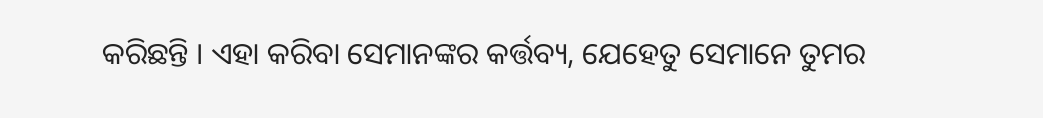କରିଛନ୍ତି । ଏହା କରିବା ସେମାନଙ୍କର କର୍ତ୍ତବ୍ୟ, ଯେହେତୁ ସେମାନେ ତୁମର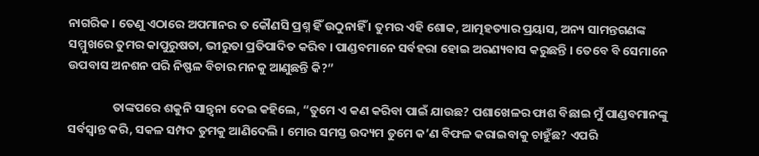ନାଗରିକ । ତେଣୁ ଏଠାରେ ଅପମାନର ତ କୌଣସି ପ୍ରଶ୍ନ ହିଁ ଉଠୁନାହିଁ । ତୁମର ଏହି ଶୋକ, ଆତ୍ମହତ୍ୟାର ପ୍ରୟାସ, ଅନ୍ୟ ସାମନ୍ତଗଣଙ୍କ ସମ୍ମୁଖରେ ତୁମର କାପୁରୁଷତା, ଭୀରୁତା ପ୍ରତିପାଦିତ କରିବ । ପାଣ୍ଡବମାନେ ସର୍ବହରା ହୋଇ ଅରଣ୍ୟବାସ କରୁଛନ୍ତି । ତେବେ ବି ସେମାନେ ଉପବାସ ଅନଶନ ପରି ନିଷ୍ଫଳ ବିଚାର ମନକୁ ଆଣୁଛନ୍ତି କି?”

                ତାଙ୍କପରେ ଶକୁନି ସାନ୍ତ୍ୱନା ଦେଇ କହିଲେ, “ତୁମେ ଏ କଣ କରିବା ପାଇଁ ଯାଉଛ? ପଶାଖେଳର ଫାଶ ବିଛାଇ ମୁଁ ପାଣ୍ଡବମାନଙ୍କୁ ସର୍ବସ୍ୱାନ୍ତ କରି, ସକଳ ସମ୍ପଦ ତୁମକୁ ଆଣିଦେଲି । ମୋର ସମସ୍ତ ଉଦ୍ୟମ ତୁମେ କ’ଣ ବିଫଳ କରାଇବାକୁ ଚାହୁଁଛ? ଏପରି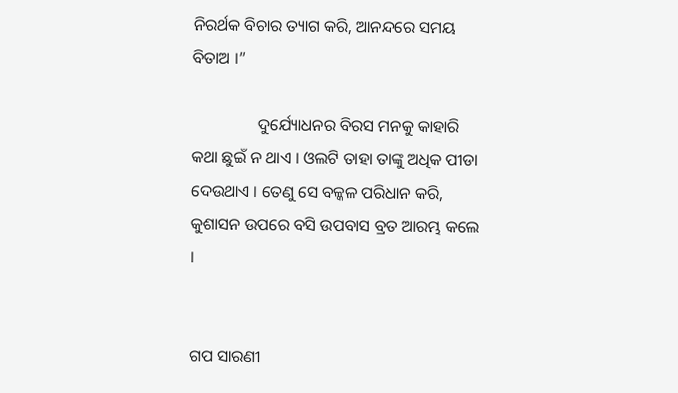ନିରର୍ଥକ ବିଚାର ତ୍ୟାଗ କରି, ଆନନ୍ଦରେ ସମୟ ବିତାଅ ।”

                ଦୁର୍ଯ୍ୟୋଧନର ବିରସ ମନକୁ କାହାରି କଥା ଛୁଇଁ ନ ଥାଏ । ଓଲଟି ତାହା ତାଙ୍କୁ ଅଧିକ ପୀଡା ଦେଉଥାଏ । ତେଣୁ ସେ ବଳ୍କଳ ପରିଧାନ କରି, କୁଶାସନ ଉପରେ ବସି ଉପବାସ ବ୍ରତ ଆରମ୍ଭ କଲେ ।


ଗପ ସାରଣୀ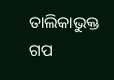ତାଲିକାଭୁକ୍ତ ଗପ